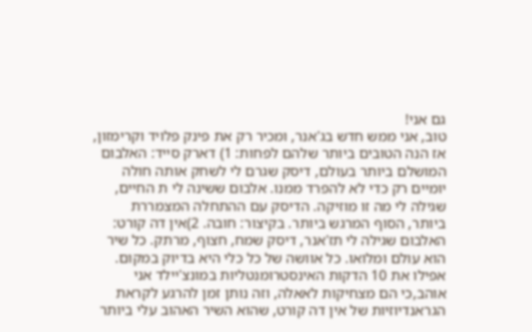גם אני!
טוב, אני ממש חדש בג'אנר, ומכיר רק את פינק פלויד וקרימזון, אז הנה הטובים ביותר שלהם לפחות: 1) דארק סייד: האלבום המושלם ביותר בעולם, דיסק שגרם לי לשחק אותה חולה יומיים רק כדי לא להפרד ממנו. אלבום ששינה לי ת החיים, שגילה לי מה זו מוזיקה. הדיסק עם ההתחלה המצמררת ביותר, הסוף המרגש ביותר. בקיצור: חובה. 2)אין דה קורט: האלבום שגילה לי תז'אנר, דיסק שמח, חצוף, מרתק. כל שיר הוא עולם ומלואו. כל אוושה של כל כלי היא בדיוק במקום. אפילו את 10 הדקות האינסטרומנטליות במונצ'יילד אני אוהב,כי הם מצחיקות לאאלה, וזה נותן זמן להרגע לקראת הגראנדיוזיות של אין דה קורט, שהוא השיר האהוב עלי ביותר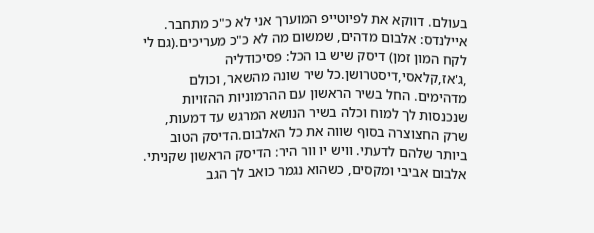בעולם. דווקא את לפיוטייפ המוערך אני לא כ"כ מתחבר. איילנדס: אלבום מדהים, שמשום מה לא כ"כ מעריכים.(גם לי לקח המון זמן) דיסק שיש בו הכל: פסיכודליה ,ג'אז,קלאסי,דיסטרושן.כל שיר שונה מהשאר, וכולם מדהימים. החל בשיר הראשון עם ההרמוניות ההזויות שנכנסות לך למוח וכלה בשיר הנושא המרגש עד דמעות, שרק החצוצרה בסוף שווה את כל האלבום.הדיסק הטוב ביותר שלהם לדעתי. וויש יו וור היר: הדיסק הראשון שקניתי. אלבום אביבי ומקסים, כשהוא נגמר כואב לך הגב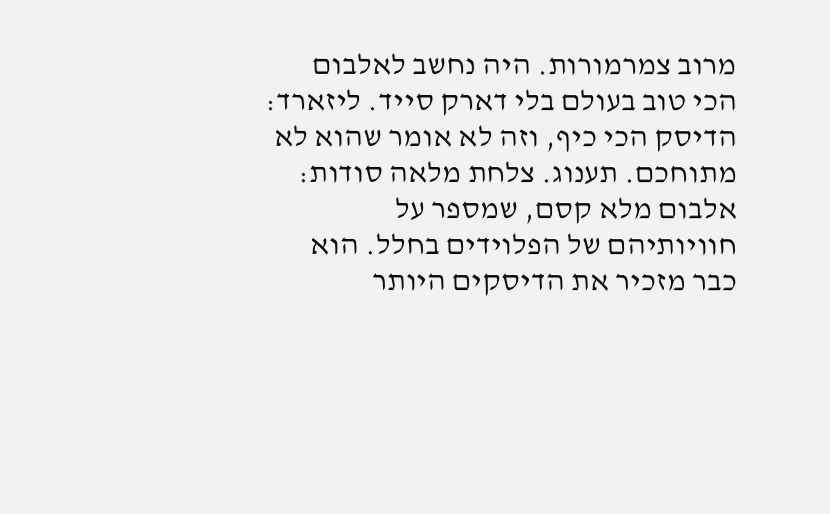מרוב צמרמורות. היה נחשב לאלבום הכי טוב בעולם בלי דארק סייד. ליזארד: הדיסק הכי כיף, וזה לא אומר שהוא לא מתוחכם. תענוג. צלחת מלאה סודות: אלבום מלא קסם, שמספר על חוויותיהם של הפלוידים בחלל. הוא כבר מזכיר את הדיסקים היותר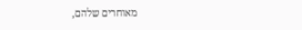מאוחרים שלהם,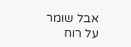אבל שומר על רוח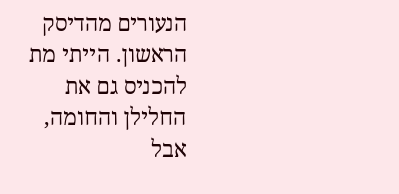הנעורים מהדיסק הראשון. הייתי מת להכניס גם את החלילן והחומה, אבל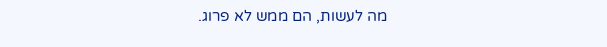מה לעשות, הם ממש לא פרוג.